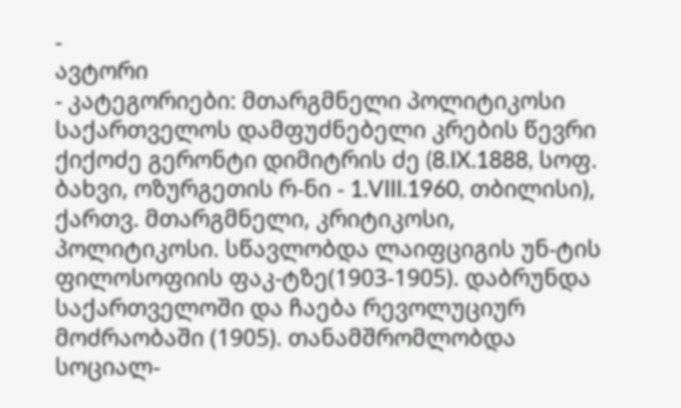-
ავტორი
- კატეგორიები: მთარგმნელი პოლიტიკოსი საქართველოს დამფუძნებელი კრების წევრი
ქიქოძე გერონტი დიმიტრის ძე (8.IX.1888, სოფ. ბახვი, ოზურგეთის რ-ნი - 1.VIII.1960, თბილისი), ქართვ. მთარგმნელი, კრიტიკოსი, პოლიტიკოსი. სწავლობდა ლაიფციგის უნ-ტის ფილოსოფიის ფაკ-ტზე(1903-1905). დაბრუნდა საქართველოში და ჩაება რევოლუციურ მოძრაობაში (1905). თანამშრომლობდა სოციალ-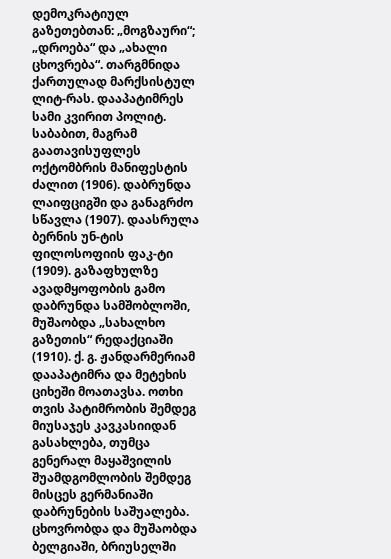დემოკრატიულ გაზეთებთან: „მოგზაური“; „დროება“ და „ახალი ცხოვრება“. თარგმნიდა ქართულად მარქსისტულ ლიტ-რას. დააპატიმრეს სამი კვირით პოლიტ. საბაბით, მაგრამ გაათავისუფლეს ოქტომბრის მანიფესტის ძალით (1906). დაბრუნდა ლაიფციგში და განაგრძო სწავლა (1907). დაასრულა ბერნის უნ-ტის ფილოსოფიის ფაკ-ტი (1909). გაზაფხულზე ავადმყოფობის გამო დაბრუნდა სამშობლოში, მუშაობდა „სახალხო გაზეთის“ რედაქციაში (1910). ქ. გ. ჟანდარმერიამ დააპატიმრა და მეტეხის ციხეში მოათავსა. ოთხი თვის პატიმრობის შემდეგ მიუსაჯეს კავკასიიდან გასახლება, თუმცა გენერალ მაყაშვილის შუამდგომლობის შემდეგ მისცეს გერმანიაში დაბრუნების საშუალება. ცხოვრობდა და მუშაობდა ბელგიაში, ბრიუსელში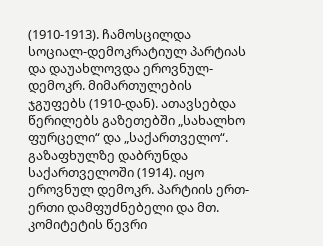(1910-1913). ჩამოსცილდა სოციალ-დემოკრატიულ პარტიას და დაუახლოვდა ეროვნულ-დემოკრ. მიმართულების ჯგუფებს (1910-დან). ათავსებდა წერილებს გაზეთებში „სახალხო ფურცელი“ და „საქართველო“. გაზაფხულზე დაბრუნდა საქართველოში (1914). იყო ეროვნულ დემოკრ. პარტიის ერთ-ერთი დამფუძნებელი და მთ. კომიტეტის წევრი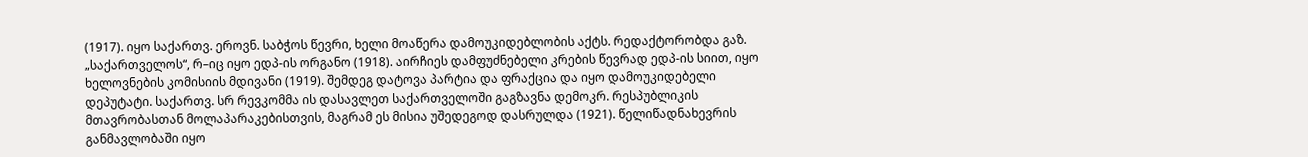(1917). იყო საქართვ. ეროვნ. საბჭოს წევრი, ხელი მოაწერა დამოუკიდებლობის აქტს. რედაქტორობდა გაზ. „საქართველოს“, რ–იც იყო ედპ-ის ორგანო (1918). აირჩიეს დამფუძნებელი კრების წევრად ედპ-ის სიით, იყო ხელოვნების კომისიის მდივანი (1919). შემდეგ დატოვა პარტია და ფრაქცია და იყო დამოუკიდებელი დეპუტატი. საქართვ. სრ რევკომმა ის დასავლეთ საქართველოში გაგზავნა დემოკრ. რესპუბლიკის მთავრობასთან მოლაპარაკებისთვის, მაგრამ ეს მისია უშედეგოდ დასრულდა (1921). წელიწადნახევრის განმავლობაში იყო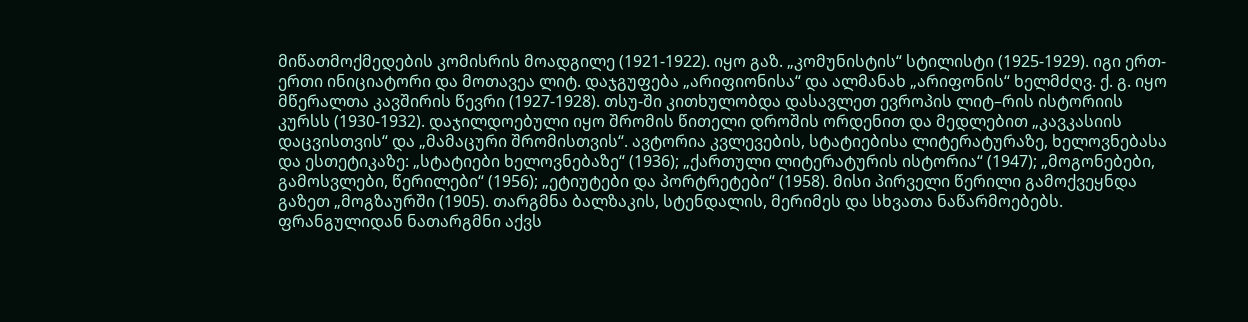მიწათმოქმედების კომისრის მოადგილე (1921-1922). იყო გაზ. „კომუნისტის“ სტილისტი (1925-1929). იგი ერთ-ერთი ინიციატორი და მოთავეა ლიტ. დაჯგუფება „არიფიონისა“ და ალმანახ „არიფონის“ ხელმძღვ. ქ. გ. იყო მწერალთა კავშირის წევრი (1927-1928). თსუ-ში კითხულობდა დასავლეთ ევროპის ლიტ–რის ისტორიის კურსს (1930-1932). დაჯილდოებული იყო შრომის წითელი დროშის ორდენით და მედლებით „კავკასიის დაცვისთვის“ და „მამაცური შრომისთვის“. ავტორია კვლევების, სტატიებისა ლიტერატურაზე, ხელოვნებასა და ესთეტიკაზე: „სტატიები ხელოვნებაზე“ (1936); „ქართული ლიტერატურის ისტორია“ (1947); „მოგონებები, გამოსვლები, წერილები“ (1956); „ეტიუტები და პორტრეტები“ (1958). მისი პირველი წერილი გამოქვეყნდა გაზეთ „მოგზაურში (1905). თარგმნა ბალზაკის, სტენდალის, მერიმეს და სხვათა ნაწარმოებებს. ფრანგულიდან ნათარგმნი აქვს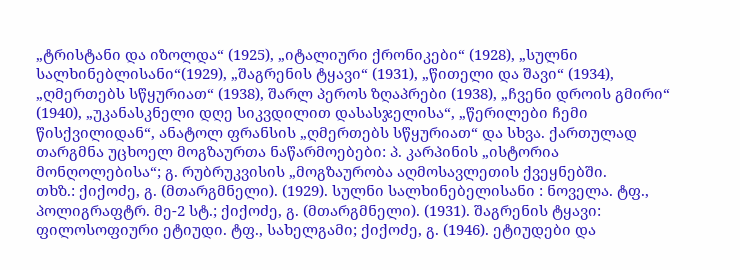„ტრისტანი და იზოლდა“ (1925), „იტალიური ქრონიკები“ (1928), „სულნი სალხინებლისანი“(1929), „შაგრენის ტყავი“ (1931), „წითელი და შავი“ (1934), „ღმერთებს სწყურიათ“ (1938), შარლ პეროს ზღაპრები (1938), „ჩვენი დროის გმირი“ (1940), „უკანასკნელი დღე სიკვდილით დასასჯელისა“, „წერილები ჩემი წისქვილიდან“, ანატოლ ფრანსის „ღმერთებს სწყურიათ“ და სხვა. ქართულად თარგმნა უცხოელ მოგზაურთა ნაწარმოებები: პ. კარპინის „ისტორია მონღოლებისა“; გ. რუბრუკვისის „მოგზაურობა აღმოსავლეთის ქვეყნებში.
თხზ.: ქიქოძე, გ. (მთარგმნელი). (1929). სულნი სალხინებელისანი : ნოველა. ტფ., პოლიგრაფტრ. მე-2 სტ.; ქიქოძე, გ. (მთარგმნელი). (1931). შაგრენის ტყავი: ფილოსოფიური ეტიუდი. ტფ., სახელგამი; ქიქოძე, გ. (1946). ეტიუდები და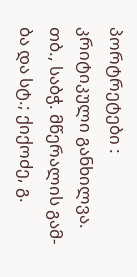პორტრეტები : კრიტიკული განხილვა. თბ., საბჭ. მწერალის გამ-ბა და სტ.; ქიქოძე, გ.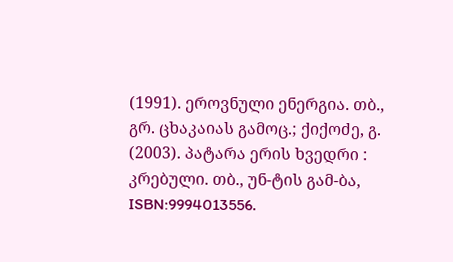(1991). ეროვნული ენერგია. თბ., გრ. ცხაკაიას გამოც.; ქიქოძე, გ. (2003). პატარა ერის ხვედრი : კრებული. თბ., უნ-ტის გამ-ბა, ISBN:9994013556.